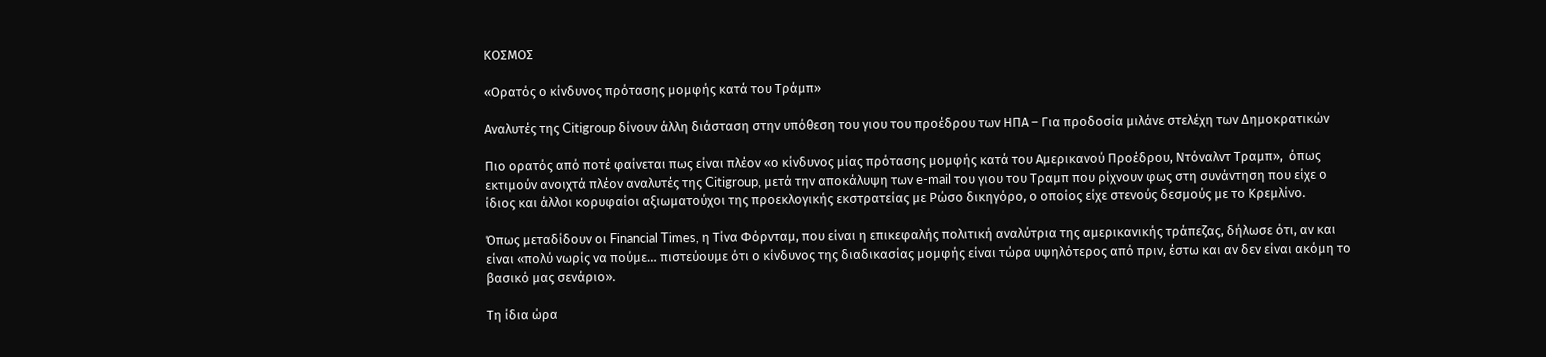ΚΟΣΜΟΣ

«Ορατός ο κίνδυνος πρότασης μομφής κατά του Τράμπ»

Αναλυτές της Citigroup δίνουν άλλη διάσταση στην υπόθεση του γιου του προέδρου των ΗΠΑ – Για προδοσία μιλάνε στελέχη των Δημοκρατικών

Πιο ορατός από ποτέ φαίνεται πως είναι πλέον «ο κίνδυνος μίας πρότασης μομφής κατά του Αμερικανού Προέδρου, Ντόναλντ Τραμπ»,  όπως εκτιμούν ανοιχτά πλέον αναλυτές της Citigroup, μετά την αποκάλυψη των e-mail του γιου του Τραμπ που ρίχνουν φως στη συνάντηση που είχε ο ίδιος και άλλοι κορυφαίοι αξιωματούχοι της προεκλογικής εκστρατείας με Ρώσο δικηγόρο, ο οποίος είχε στενούς δεσμούς με το Κρεμλίνο.

Όπως μεταδίδουν οι Financial Times, η Τίνα Φόρνταμ, που είναι η επικεφαλής πολιτική αναλύτρια της αμερικανικής τράπεζας, δήλωσε ότι, αν και είναι «πολύ νωρίς να πούμε… πιστεύουμε ότι ο κίνδυνος της διαδικασίας μομφής είναι τώρα υψηλότερος από πριν, έστω και αν δεν είναι ακόμη το βασικό μας σενάριο».

Τη ίδια ώρα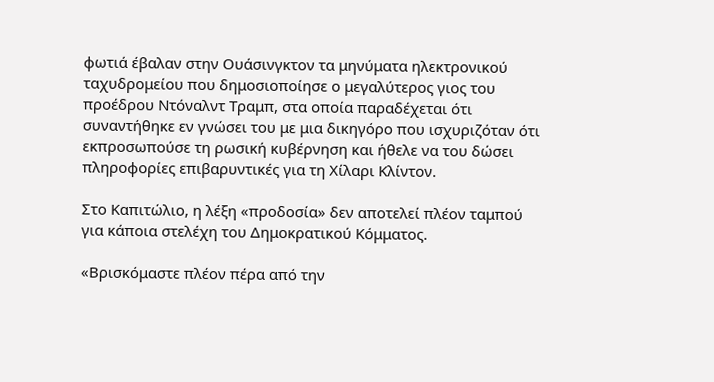φωτιά έβαλαν στην Ουάσινγκτον τα μηνύματα ηλεκτρονικού ταχυδρομείου που δημοσιοποίησε ο μεγαλύτερος γιος του προέδρου Ντόναλντ Τραμπ, στα οποία παραδέχεται ότι συναντήθηκε εν γνώσει του με μια δικηγόρο που ισχυριζόταν ότι εκπροσωπούσε τη ρωσική κυβέρνηση και ήθελε να του δώσει πληροφορίες επιβαρυντικές για τη Χίλαρι Κλίντον.

Στο Καπιτώλιο, η λέξη «προδοσία» δεν αποτελεί πλέον ταμπού για κάποια στελέχη του Δημοκρατικού Κόμματος.

«Βρισκόμαστε πλέον πέρα από την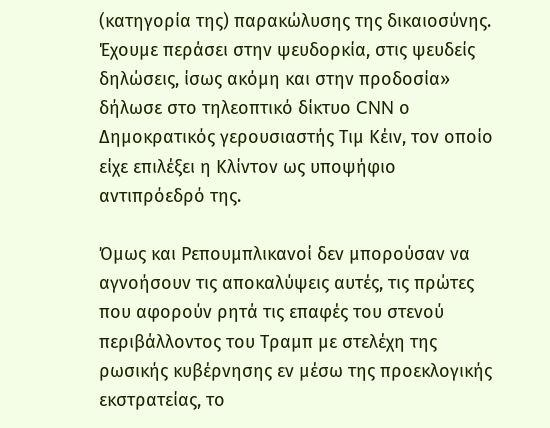(κατηγορία της) παρακώλυσης της δικαιοσύνης. Έχουμε περάσει στην ψευδορκία, στις ψευδείς δηλώσεις, ίσως ακόμη και στην προδοσία» δήλωσε στο τηλεοπτικό δίκτυο CNN ο Δημοκρατικός γερουσιαστής Τιμ Κέιν, τον οποίο είχε επιλέξει η Κλίντον ως υποψήφιο αντιπρόεδρό της.

Όμως και Ρεπουμπλικανοί δεν μπορούσαν να αγνοήσουν τις αποκαλύψεις αυτές, τις πρώτες που αφορούν ρητά τις επαφές του στενού περιβάλλοντος του Τραμπ με στελέχη της ρωσικής κυβέρνησης εν μέσω της προεκλογικής εκστρατείας, το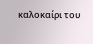καλοκαίρι του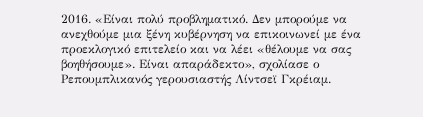2016. «Είναι πολύ προβληματικό. Δεν μπορούμε να ανεχθούμε μια ξένη κυβέρνηση να επικοινωνεί με ένα προεκλογικό επιτελείο και να λέει «θέλουμε να σας βοηθήσουμε». Είναι απαράδεκτο», σχολίασε ο Ρεπουμπλικανός γερουσιαστής Λίντσεϊ Γκρέιαμ.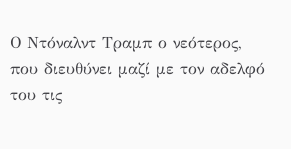Ο Ντόναλντ Τραμπ ο νεότερος, που διευθύνει μαζί με τον αδελφό του τις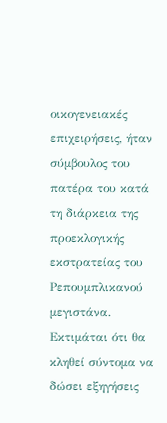οικογενειακές επιχειρήσεις, ήταν σύμβουλος του πατέρα του κατά τη διάρκεια της προεκλογικής εκστρατείας του Ρεπουμπλικανού μεγιστάνα. Εκτιμάται ότι θα κληθεί σύντομα να δώσει εξηγήσεις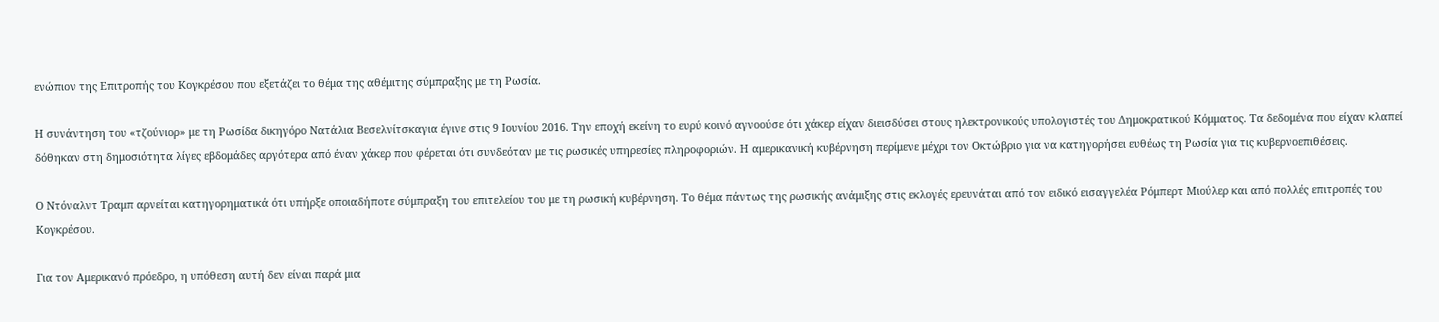ενώπιον της Επιτροπής του Κογκρέσου που εξετάζει το θέμα της αθέμιτης σύμπραξης με τη Ρωσία.

Η συνάντηση του «τζούνιορ» με τη Ρωσίδα δικηγόρο Νατάλια Βεσελνίτσκαγια έγινε στις 9 Ιουνίου 2016. Την εποχή εκείνη το ευρύ κοινό αγνοούσε ότι χάκερ είχαν διεισδύσει στους ηλεκτρονικούς υπολογιστές του Δημοκρατικού Κόμματος. Τα δεδομένα που είχαν κλαπεί δόθηκαν στη δημοσιότητα λίγες εβδομάδες αργότερα από έναν χάκερ που φέρεται ότι συνδεόταν με τις ρωσικές υπηρεσίες πληροφοριών. Η αμερικανική κυβέρνηση περίμενε μέχρι τον Οκτώβριο για να κατηγορήσει ευθέως τη Ρωσία για τις κυβερνοεπιθέσεις.

Ο Ντόναλντ Τραμπ αρνείται κατηγορηματικά ότι υπήρξε οποιαδήποτε σύμπραξη του επιτελείου του με τη ρωσική κυβέρνηση. Το θέμα πάντως της ρωσικής ανάμιξης στις εκλογές ερευνάται από τον ειδικό εισαγγελέα Ρόμπερτ Μιούλερ και από πολλές επιτροπές του Κογκρέσου.

Για τον Αμερικανό πρόεδρο, η υπόθεση αυτή δεν είναι παρά μια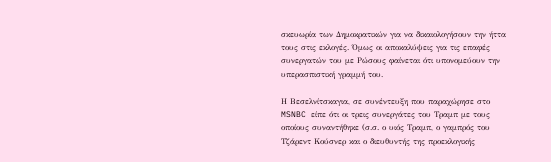σκευωρία των Δημοκρατικών για να δικαιολογήσουν την ήττα τους στις εκλογές. Όμως οι αποκαλύψεις για τις επαφές συνεργατών του με Ρώσους φαίνεται ότι υπονομεύουν την υπερασπιστική γραμμή του.

Η Βεσελνίτσκαγια, σε συνέντευξη που παραχώρησε στο MSNBC είπε ότι οι τρεις συνεργάτες του Τραμπ με τους οποίους συναντήθηκε (σ.σ. ο υιός Τραμπ, ο γαμπρός του Τζάρεντ Κούσνερ και ο διευθυντής της προεκλογικής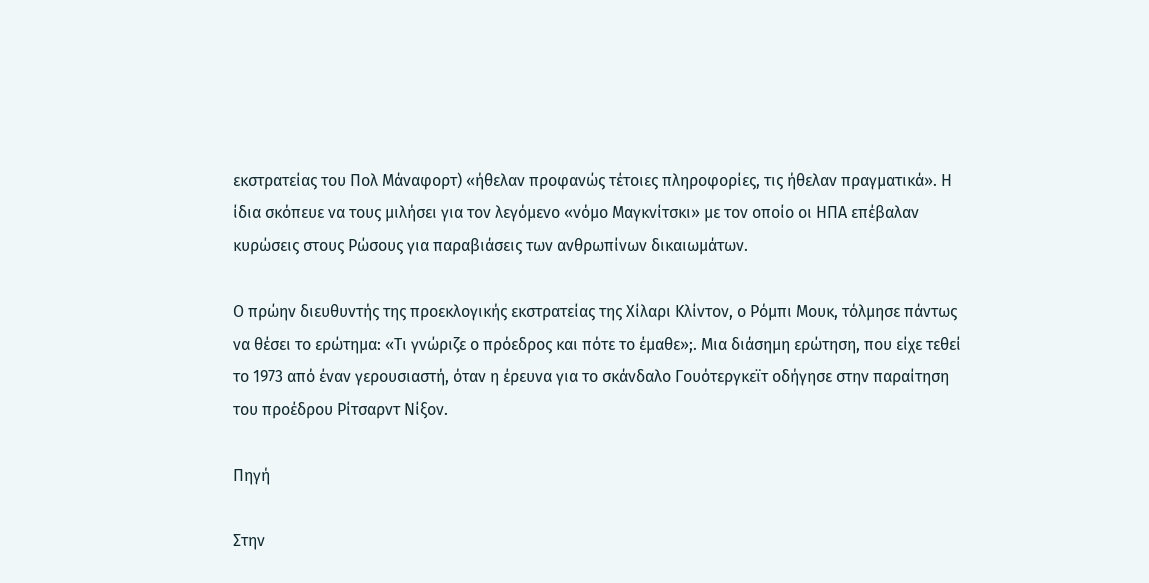εκστρατείας του Πολ Μάναφορτ) «ήθελαν προφανώς τέτοιες πληροφορίες, τις ήθελαν πραγματικά». Η ίδια σκόπευε να τους μιλήσει για τον λεγόμενο «νόμο Μαγκνίτσκι» με τον οποίο οι ΗΠΑ επέβαλαν κυρώσεις στους Ρώσους για παραβιάσεις των ανθρωπίνων δικαιωμάτων.

Ο πρώην διευθυντής της προεκλογικής εκστρατείας της Χίλαρι Κλίντον, ο Ρόμπι Μουκ, τόλμησε πάντως να θέσει το ερώτημα: «Τι γνώριζε ο πρόεδρος και πότε το έμαθε»;. Μια διάσημη ερώτηση, που είχε τεθεί το 1973 από έναν γερουσιαστή, όταν η έρευνα για το σκάνδαλο Γουότεργκεϊτ οδήγησε στην παραίτηση του προέδρου Ρίτσαρντ Νίξον.

Πηγή

Στην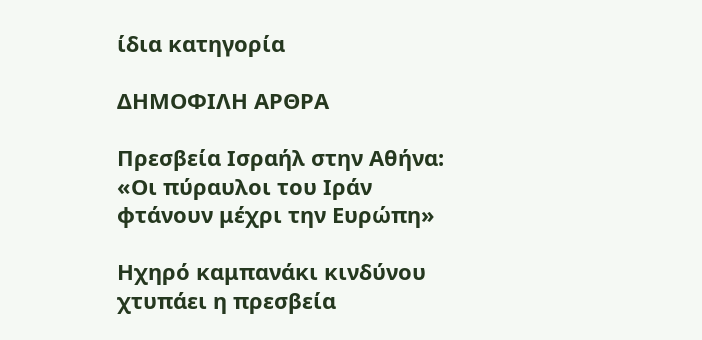ίδια κατηγορία

ΔΗΜΟΦΙΛΗ ΑΡΘΡΑ

Πρεσβεία Ισραήλ στην Αθήνα: «Οι πύραυλοι του Ιράν φτάνουν μέχρι την Ευρώπη»

Ηχηρό καμπανάκι κινδύνου χτυπάει η πρεσβεία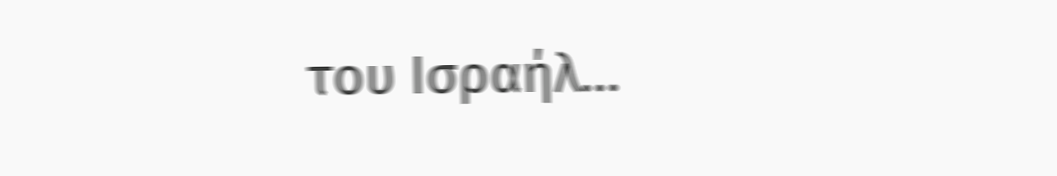του Ισραήλ…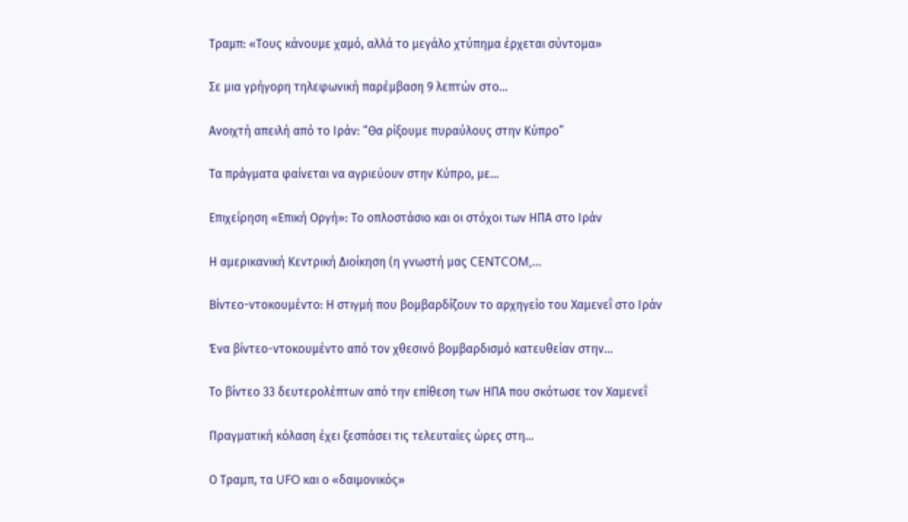Τραμπ: «Τους κάνουμε χαμό, αλλά το μεγάλο χτύπημα έρχεται σύντομα»

Σε μια γρήγορη τηλεφωνική παρέμβαση 9 λεπτών στο…

Ανοιχτή απειλή από το Ιράν: “Θα ρίξουμε πυραύλους στην Κύπρο”

Τα πράγματα φαίνεται να αγριεύουν στην Κύπρο, με…

Επιχείρηση «Επική Οργή»: Το οπλοστάσιο και οι στόχοι των ΗΠΑ στο Ιράν

Η αμερικανική Κεντρική Διοίκηση (η γνωστή μας CENTCOM,…

Βίντεο-ντοκουμέντο: Η στιγμή που βομβαρδίζουν το αρχηγείο του Χαμενεΐ στο Ιράν

Ένα βίντεο-ντοκουμέντο από τον χθεσινό βομβαρδισμό κατευθείαν στην…

Το βίντεο 33 δευτερολέπτων από την επίθεση των ΗΠΑ που σκότωσε τον Χαμενεΐ

Πραγματική κόλαση έχει ξεσπάσει τις τελευταίες ώρες στη…

Ο Τραμπ, τα UFO και ο «δαιμονικός»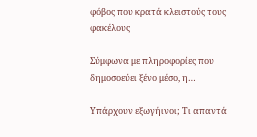φόβος που κρατά κλειστούς τους φακέλους

Σύμφωνα με πληροφορίες που δημοσοεύει ξένο μέσο, η…

Υπάρχουν εξωγήινοι; Τι απαντά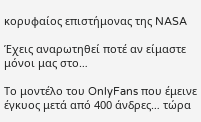κορυφαίος επιστήμονας της NASA

Έχεις αναρωτηθεί ποτέ αν είμαστε μόνοι μας στο…

Το μοντέλο του OnlyFans που έμεινε έγκυος μετά από 400 άνδρες… τώρα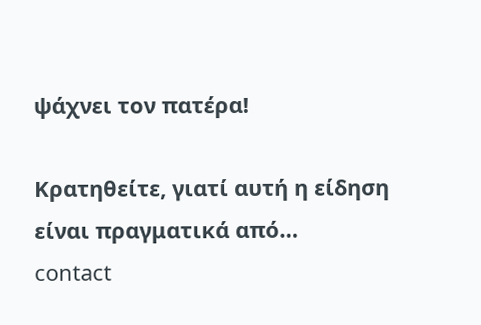ψάχνει τον πατέρα!

Κρατηθείτε, γιατί αυτή η είδηση είναι πραγματικά από…
contact